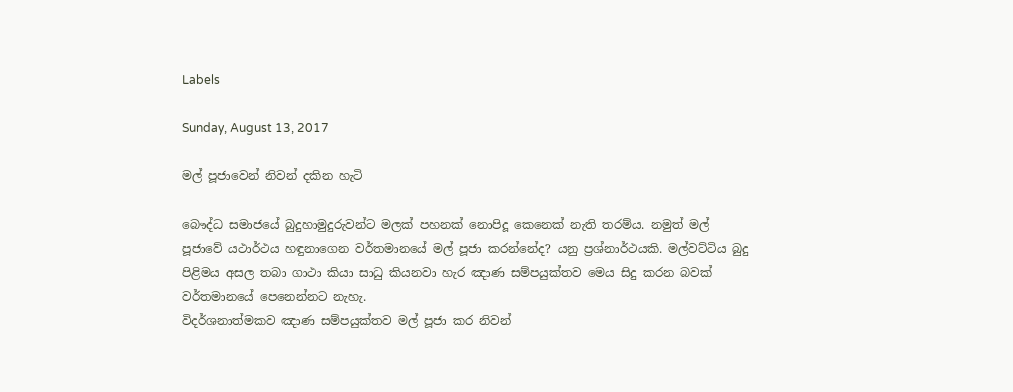Labels

Sunday, August 13, 2017

මල් පූජාවෙන් නිවන් දකින හැටි

බෞද්ධ සමාජයේ බුදුහාමුදුරුවන්ට මලක්‌ පහනක්‌ නොපිදූ කෙනෙක්‌ නැති තරම්ය. නමුත් මල් පූජාවේ යථාර්ථය හඳුනාගෙන වර්තමානයේ මල් පූජා කරන්නේද? යනු ප්‍රශ්නාර්ථයකි. මල්වට්‌ටිය බුදු පිළිමය අසල තබා ගාථා කියා සාධු කියනවා හැර ඤාණ සම්පයුක්‌තව මෙය සිදු කරන බවක්‌ වර්තමානයේ පෙනෙන්නට නැහැ.
විදර්ශනාත්මකව ඤාණ සම්පයුක්‌තව මල් පූජා කර නිවන්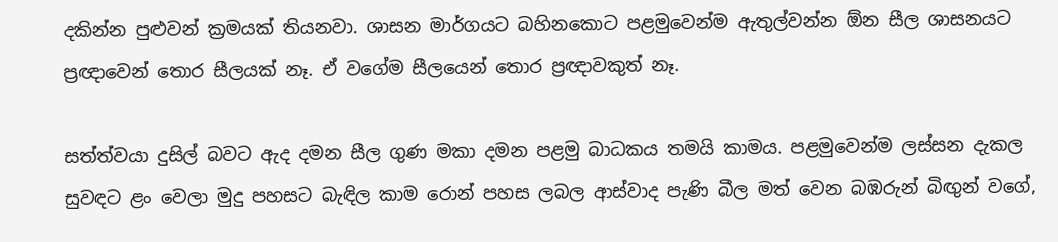දකින්න පුළුවන් ක්‍රමයක්‌ තියනවා. ශාසන මාර්ගයට බහිනකොට පළමුවෙන්ම ඇතුල්වන්න ඕන සීල ශාසනයට ප්‍රඥාවෙන් තොර සීලයක්‌ නෑ. ඒ වගේම සීලයෙන් තොර ප්‍රඥාවකුත් නෑ.

සත්ත්වයා දුසිල් බවට ඇද දමන සීල ගුණ මකා දමන පළමු බාධකය තමයි කාමය. පළමුවෙන්ම ලස්‌සන දැකල සුවඳට ළං වෙලා මුදු පහසට බැඳිල කාම රොන් පහස ලබල ආස්‌වාද පැණි බීල මත් වෙන බඹරුන් බිඟුන් වගේ,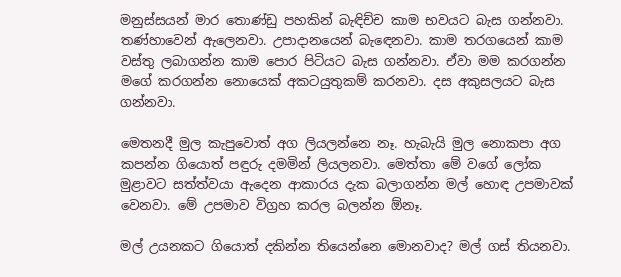මනුස්‌සයන් මාර තොණ්‌ඩු පහකින් බැඳිච්ච කාම භවයට බැස ගන්නවා. තණ්‌හාවෙන් ඇලෙනවා. උපාදානයෙන් බැඳෙනවා. කාම තරගයෙන් කාම වස්‌තු ලබාගන්න කාම පොර පිටියට බැස ගන්නවා. ඒවා මම කරගන්න මගේ කරගන්න නොයෙක්‌ අකටයුතුකම් කරනවා. දස අකුසලයට බැස ගන්නවා.

මෙතනදී මුල කැපුවොත් අග ලියලන්නෙ නෑ. හැබැයි මුල නොකපා අග කපන්න ගියොත් පඳුරු දමමින් ලියලනවා. මෙත්තා මේ වගේ ලෝක මුළාවට සත්ත්වයා ඇදෙන ආකාරය දැක බලාගන්න මල් හොඳ උපමාවක්‌ වෙනවා. මේ උපමාව විග්‍රහ කරල බලන්න ඕනෑ.

මල් උයනකට ගියොත් දකින්න තියෙන්නෙ මොනවාද? මල් ගස්‌ තියනවා.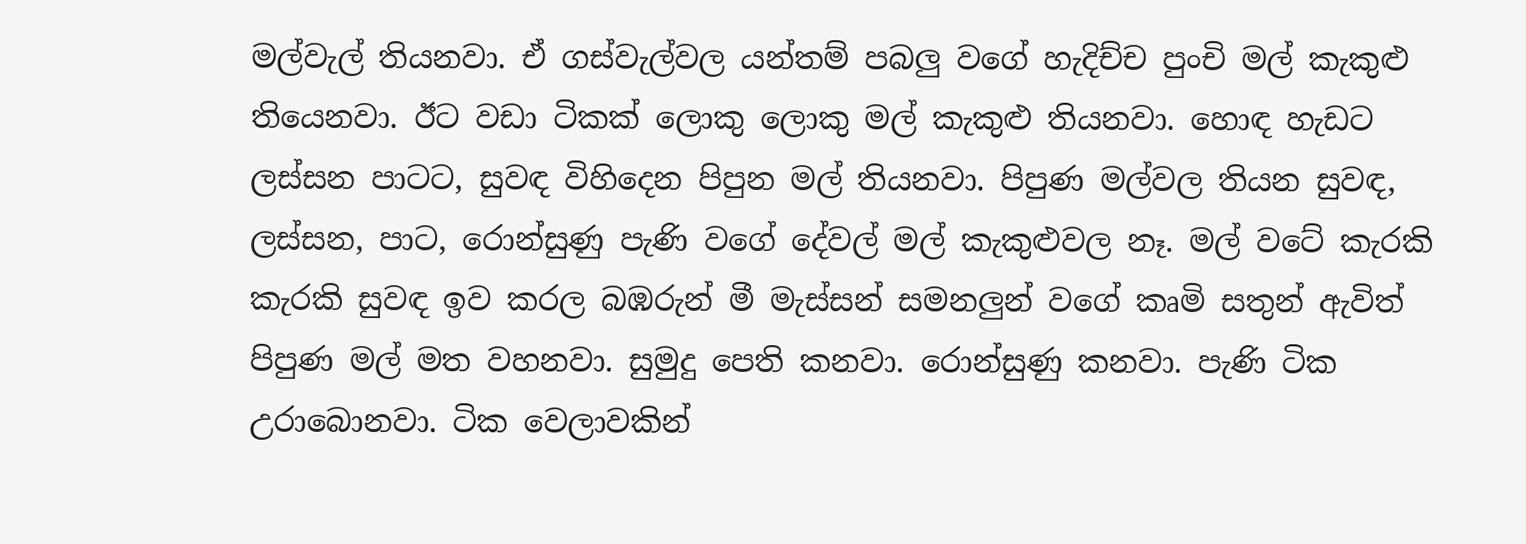මල්වැල් තියනවා. ඒ ගස්‌වැල්වල යන්තම් පබලු වගේ හැදිච්ච පුංචි මල් කැකුළු තියෙනවා. ඊට වඩා ටිකක්‌ ලොකු ලොකු මල් කැකුළු තියනවා. හොඳ හැඩට ලස්‌සන පාටට, සුවඳ විහිදෙන පිපුන මල් තියනවා. පිපුණ මල්වල තියන සුවඳ, ලස්‌සන, පාට, රොන්සුණු පැණි වගේ දේවල් මල් කැකුළුවල නෑ. මල් වටේ කැරකි කැරකි සුවඳ ඉව කරල බඹරුන් මී මැස්‌සන් සමනලුන් වගේ කෘමි සතුන් ඇවිත් පිපුණ මල් මත වහනවා. සුමුදු පෙති කනවා. රොන්සුණු කනවා. පැණි ටික උරාබොනවා. ටික වෙලාවකින්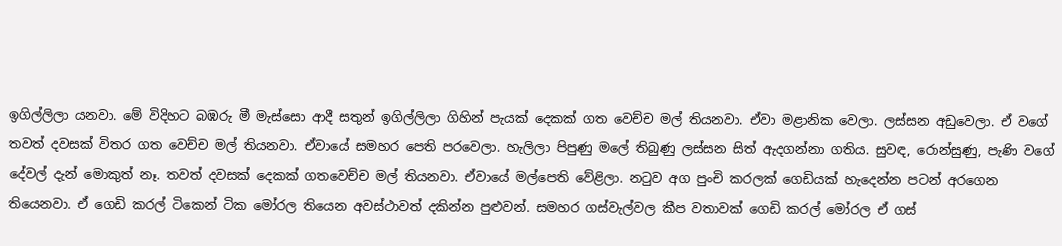ඉගිල්ලිලා යනවා. මේ විදිහට බඹරු මී මැස්‌සො ආදී සතුන් ඉගිල්ලිලා ගිහින් පැයක්‌ දෙකක්‌ ගත වෙච්ච මල් තියනවා. ඒවා මළානික වෙලා. ලස්‌සන අඩුවෙලා. ඒ වගේ තවත් දවසක්‌ විතර ගත වෙච්ච මල් තියනවා. ඒවායේ සමහර පෙති පරවෙලා. හැලිලා පිපුණු මලේ තිබුණු ලස්‌සන සිත් ඇදගන්නා ගතිය. සුවඳ, රොන්සුණු, පැණි වගේ දේවල් දැන් මොකුත් නෑ. තවත් දවසක්‌ දෙකක්‌ ගතවෙච්ච මල් තියනවා. ඒවායේ මල්පෙති වේළිලා. නටුව අග පුංචි කරලක්‌ ගෙඩියක්‌ හැදෙන්න පටන් අරගෙන තියෙනවා. ඒ ගෙඩි කරල් ටිකෙන් ටික මෝරල තියෙන අවස්‌ථාවත් දකින්න පුළුවන්. සමහර ගස්‌වැල්වල කීප වතාවක්‌ ගෙඩි කරල් මෝරල ඒ ගස්‌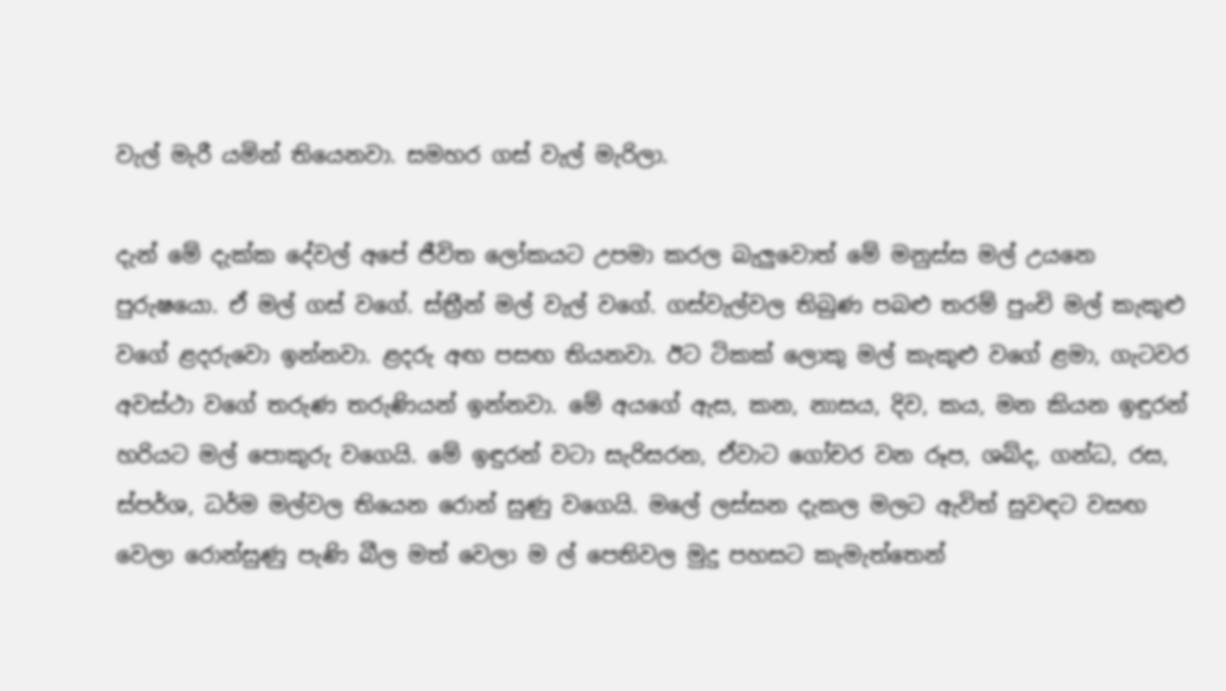වැල් මැරී යමින් තියෙනවා. සමහර ගස්‌ වැල් මැරිලා.

දැන් මේ දැක්‌ක දේවල් අපේ ජීවිත ලෝකයට උපමා කරල බැලුවොත් මේ මනුස්‌ස මල් උයනෙ පුරුෂයො. ඒ මල් ගස්‌ වගේ. ස්‌ත්‍රීන් මල් වැල් වගේ. ගස්‌වැල්වල තිබුණ පබළු තරම් පුංචි මල් කැකුළු වගේ ළදරුවො ඉන්නවා. ළදරු අඟ පසඟ තියනවා. ඊට ටිකක්‌ ලොකු මල් කැකුළු වගේ ළමා, ගැටවර අවස්‌ථා වගේ තරුණ තරුණියන් ඉන්නවා. මේ අයගේ ඇස, කන, නාසය, දිව, කය, මන කියන ඉඳුරන් හරියට මල් පොකුරු වගෙයි. මේ ඉඳුරන් වටා සැරිසරන, ඒවාට ගෝචර වන රූප, ශබ්ද, ගන්ධ, රස, ස්‌පර්ශ, ධර්ම මල්වල තියෙන රොන් සුණු වගෙයි. මලේ ලස්‌සන දැකල මලට ඇවිත් සුවඳට වසඟ වෙලා රොන්සුණු පැණි බීල මත් වෙලා ම ල් පෙතිවල මුදු පහසට කැමැත්තෙන්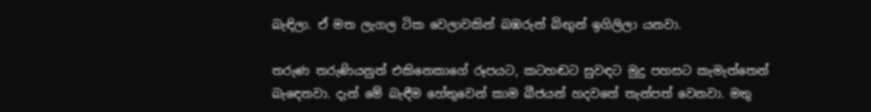බැඳිලා. ඒ මත ලැගල ටික වෙලාවකින් බඹරුන් බිඟුන් ඉගිලිලා යනවා.

තරුණ තරුණියනුත් එකිනෙකාගේ රූපයට, කටහඬට සුවඳට මුදු පහසට කැමැත්තෙන් බැඳෙනවා. දැන් මේ බැඳීම හේතුවෙන් කාම බීජයන් හදවතේ තැන්පත් වෙනවා. මතු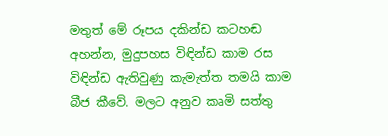මතුත් මේ රූපය දකින්ඩ කටහඬ අහන්න, මුදුපහස විඳින්ඩ කාම රස විඳින්ඩ ඇතිවුණු කැමැත්ත තමයි කාම බීජ කීවේ. මලට අනුව කෘමි සත්තු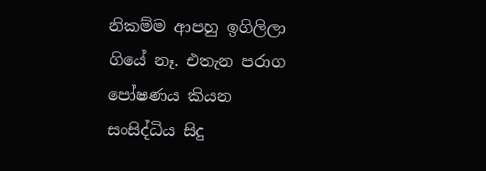නිකම්ම ආපහු ඉගිලිලා ගියේ නෑ. එතැන පරාග පෝෂණය කියන සංසිද්ධිය සිදු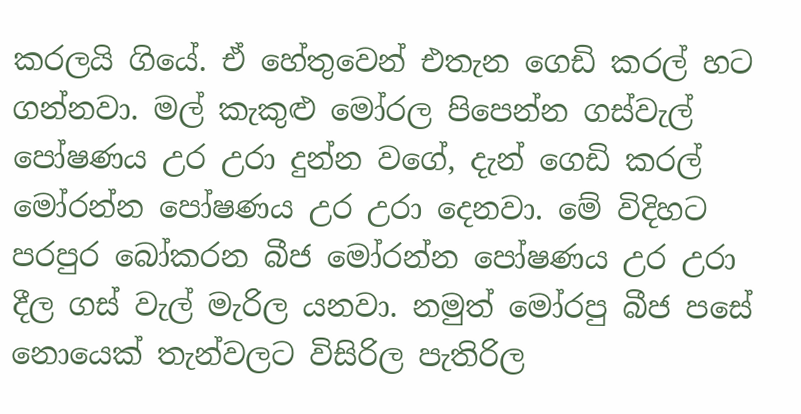කරලයි ගියේ. ඒ හේතුවෙන් එතැන ගෙඩි කරල් හට ගන්නවා. මල් කැකුළු මෝරල පිපෙන්න ගස්‌වැල් පෝෂණය උර උරා දුන්න වගේ, දැන් ගෙඩි කරල් මෝරන්න පෝෂණය උර උරා දෙනවා. මේ විදිහට පරපුර බෝකරන බීජ මෝරන්න පෝෂණය උර උරා දීල ගස්‌ වැල් මැරිල යනවා. නමුත් මෝරපු බීජ පසේ නොයෙක්‌ තැන්වලට විසිරිල පැතිරිල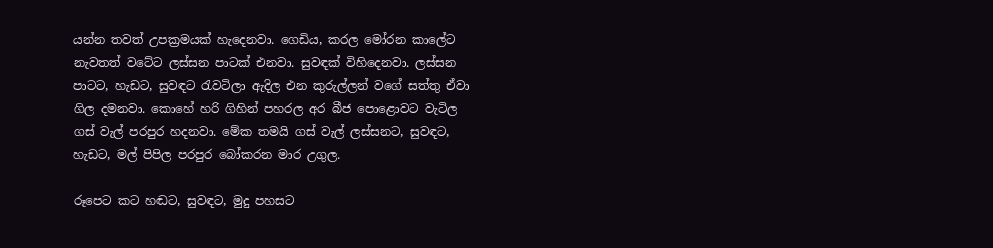යන්න තවත් උපක්‍රමයක්‌ හැදෙනවා. ගෙඩිය, කරල මෝරන කාලේට නැවතත් වටේට ලස්‌සන පාටක්‌ එනවා. සුවඳක්‌ විහිදෙනවා. ලස්‌සන පාටට, හැඩට, සුවඳට රැවටිලා ඇදිල එන කුරුල්ලන් වගේ සත්තු ඒවා ගිල දමනවා. කොහේ හරි ගිහින් පහරල අර බීජ පොළොවට වැටිල ගස්‌ වැල් පරපුර හදනවා. මේක තමයි ගස්‌ වැල් ලස්‌සනට, සුවඳට, හැඩට, මල් පිපිල පරපුර බෝකරන මාර උගුල.

රූපෙට කට හඬට, සුවඳට, මුදු පහසට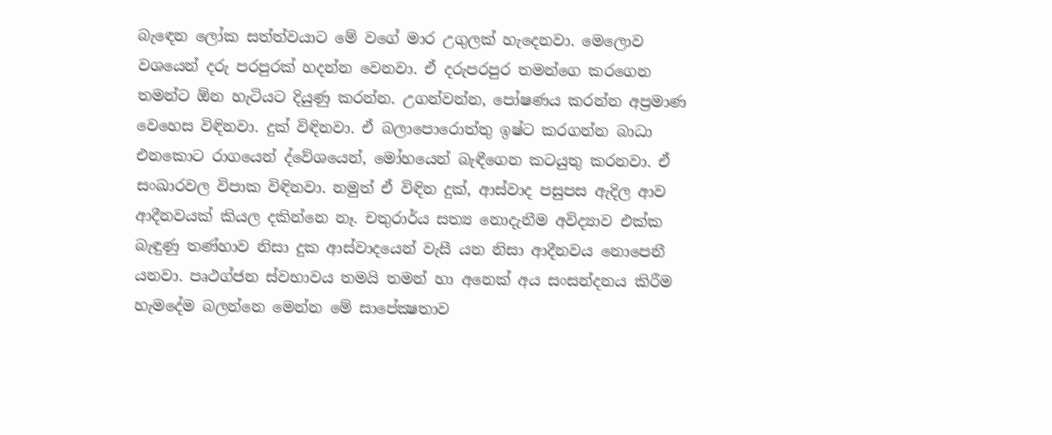බැඳෙන ලෝක සත්ත්වයාට මේ වගේ මාර උගුලක්‌ හැදෙනවා. මෙලොව වශයෙන් දරු පරපුරක්‌ හදන්න වෙනවා. ඒ දරුපරපුර තමන්ගෙ කරගෙන තමන්ට ඕන හැටියට දියුණු කරන්න. උගන්වන්න, පෝෂණය කරන්න අප්‍රමාණ වෙහෙස විඳිනවා. දුක්‌ විඳිනවා. ඒ බලාපොරොත්තු ඉෂ්ට කරගන්න බාධා එනකොට රාගයෙන් ද්වේශයෙන්, මෝහයෙන් බැඳීගෙන කටයුතු කරනවා. ඒ සංඛාරවල විපාක විඳිනවා. නමුත් ඒ විඳින දුක්‌, ආස්‌වාද පසුපස ඇදිල ආව ආදීනවයක්‌ කියල දකින්නෙ නෑ. චතුරාර්ය සත්‍ය නොදැනීම අවිද්‍යාව එක්‌ක බැඳුණු තණ්‌හාව නිසා දුක ආස්‌වාදයෙන් වැසී යන නිසා ආදීනවය නොපෙනී යනවා. පෘථග්ජන ස්‌වභාවය තමයි තමන් හා අනෙක්‌ අය සංසන්දනය කිරීම හැමදේම බලන්නෙ මෙන්න මේ සාපේක්‍ෂතාව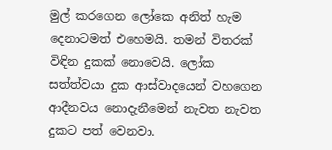මුල් කරගෙන ලෝකෙ අනිත් හැම දෙනාටමත් එහෙමයි. තමන් විතරක්‌ විඳින දුකක්‌ නොවෙයි. ලෝක සත්ත්වයා දුක ආස්‌වාදයෙන් වහගෙන ආදීනවය නොදැනීමෙන් නැවත නැවත දුකට පත් වෙනවා.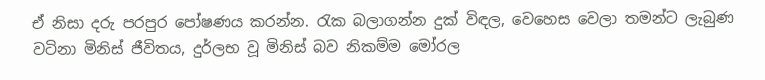ඒ නිසා දරු පරපුර පෝෂණය කරන්න. රැක බලාගන්න දුක්‌ විඳල, වෙහෙස වෙලා තමන්ට ලැබුණ වටිනා මිනිස්‌ ජීවිතය, දුර්ලභ වූ මිනිස්‌ බව නිකම්ම මෝරල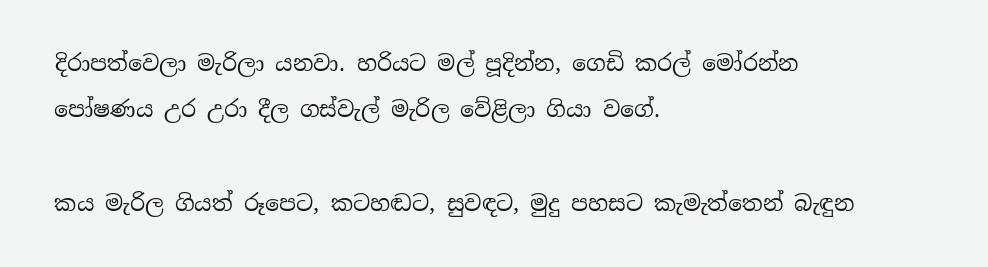දිරාපත්වෙලා මැරිලා යනවා. හරියට මල් පූදින්න, ගෙඩි කරල් මෝරන්න පෝෂණය උර උරා දීල ගස්‌වැල් මැරිල වේළිලා ගියා වගේ.

කය මැරිල ගියත් රූපෙට, කටහඬට, සුවඳට, මුදු පහසට කැමැත්තෙන් බැඳුන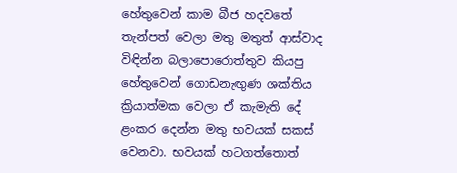හේතුවෙන් කාම බීජ හදවතේ තැන්පත් වෙලා මතු මතුත් ආස්‌වාද විඳින්න බලාපොරොත්තුව කියපු හේතුවෙන් ගොඩනැඟුණ ශක්‌තිය ක්‍රියාත්මක වෙලා ඒ කැමැති දේ ළංකර දෙන්න මතු භවයක්‌ සකස්‌ වෙනවා. භවයක්‌ හටගත්තොත්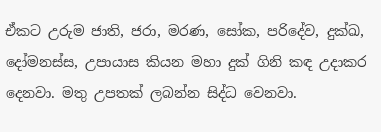ඒකට උරුම ජාති, ජරා, මරණ, සෝක, පරිදේව, දුක්‌ඛ, දෝමනස්‌ස, උපායාස කියන මහා දුක්‌ ගිනි කඳ උදාකර දෙනවා. මතු උපතක්‌ ලබන්න සිද්ධ වෙනවා.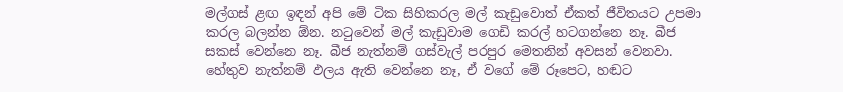මල්ගස්‌ ළඟ ඉඳන් අපි මේ ටික සිහිකරල මල් කැඩුවොත් ඒකත් ජීවිතයට උපමා කරල බලන්න ඕන. නටුවෙන් මල් කැඩුවාම ගෙඩි කරල් හටගන්නෙ නෑ. බීජ සකස්‌ වෙන්නෙ නෑ. බීජ නැත්නම් ගස්‌වැල් පරපුර මෙතනින් අවසන් වෙනවා. හේතුව නැත්නම් ඵලය ඇති වෙන්නෙ නෑ, ඒ වගේ මේ රූපෙට, හඬට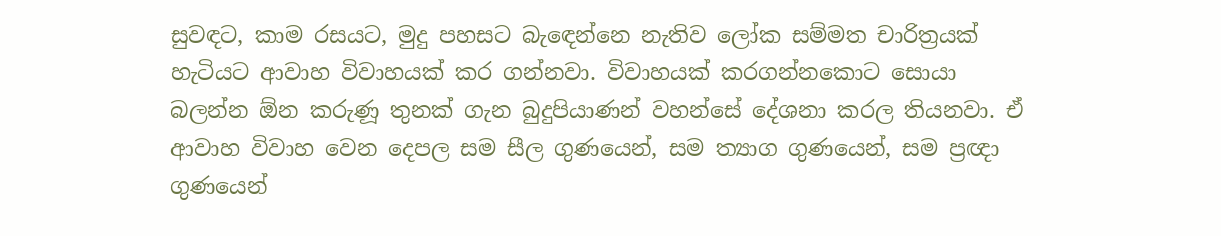සුවඳට, කාම රසයට, මුදු පහසට බැඳෙන්නෙ නැතිව ලෝක සම්මත චාරිත්‍රයක්‌ හැටියට ආවාහ විවාහයක්‌ කර ගන්නවා. විවාහයක්‌ කරගන්නකොට සොයා බලන්න ඕන කරුණූ තුනක්‌ ගැන බුදුපියාණන් වහන්සේ දේශනා කරල තියනවා. ඒ ආවාහ විවාහ වෙන දෙපල සම සීල ගුණයෙන්, සම ත්‍යාග ගුණයෙන්, සම ප්‍රඥා ගුණයෙන්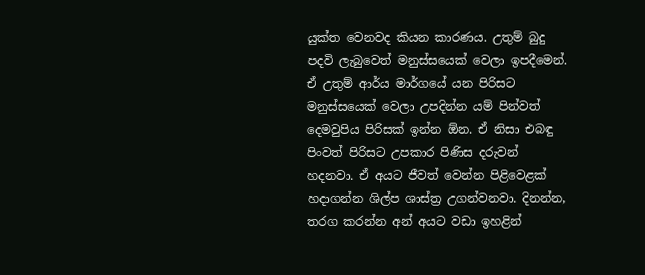යුක්‌ත වෙනවද කියන කාරණය. උතුම් බුදු පදවි ලැබුවෙත් මනුස්‌සයෙක්‌ වෙලා ඉපදීමෙන්. ඒ උතුම් ආර්ය මාර්ගයේ යන පිරිසට මනුස්‌සයෙක්‌ වෙලා උපදින්න යම් පින්වත් දෙමවුපිය පිරිසක්‌ ඉන්න ඕන. ඒ නිසා එබඳු පිංවත් පිරිසට උපකාර පිණිස දරුවන් හදනවා. ඒ අයට ජීවත් වෙන්න පිළිවෙළක්‌ හදාගන්න ශිල්ප ශාස්‌ත්‍ර උගන්වනවා. දිනන්න, තරග කරන්න අන් අයට වඩා ඉහළින්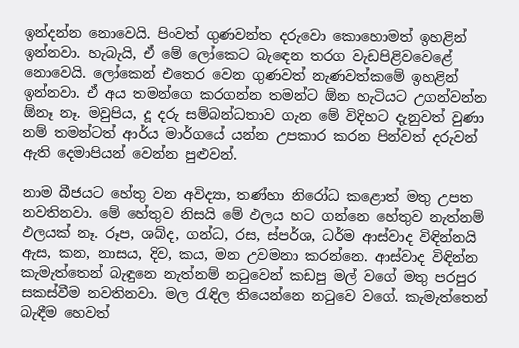ඉන්දන්න නොවෙයි. පිංවත් ගුණවන්ත දරුවො කොහොමත් ඉහළින් ඉන්නවා. හැබැයි, ඒ මේ ලෝකෙට බැඳෙන තරග වැඩපිළිවවෙළේ නොවෙයි. ලෝකෙන් එතෙර වෙන ගුණවත් නැණවත්කමේ ඉහළින් ඉන්නවා. ඒ අය තමන්ගෙ කරගන්න තමන්ට ඕන හැටියට උගන්වන්න ඕනෑ නෑ. මවුපිය, දූ දරු සම්බන්ධතාව ගැන මේ විදිහට දැනුවත් වුණා නම් තමන්ටත් ආර්ය මාර්ගයේ යන්න උපකාර කරන පින්වත් දරුවන් ඇති දෙමාපියන් වෙන්න පුළුවන්.

නාම බීජයට හේතු වන අවිද්‍යා, තණ්‌හා නිරෝධ කළොත් මතු උපත නවතිනවා. මේ හේතුව නිසයි මේ ඵලය හට ගන්නෙ හේතුව නැත්නම් ඵලයක්‌ නෑ. රූප, ශබ්ද, ගන්ධ, රස, ස්‌පර්ශ, ධර්ම ආස්‌වාද විඳින්නයි ඇස, කන, නාසය, දිව, කය, මන උවමනා කරන්නෙ. ආස්‌වාද විඳින්න කැමැත්තෙන් බැඳුනෙ නැත්නම් නටුවෙන් කඩපු මල් වගේ මතු පරපුර සකස්‌වීම නවතිනවා. මල රැඳිල තියෙන්නෙ නටුවෙ වගේ. කැමැත්තෙන් බැඳීම හෙවත්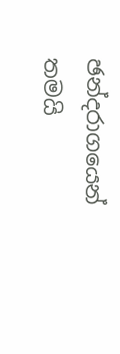ඡන්දරාගයෙන් තමයි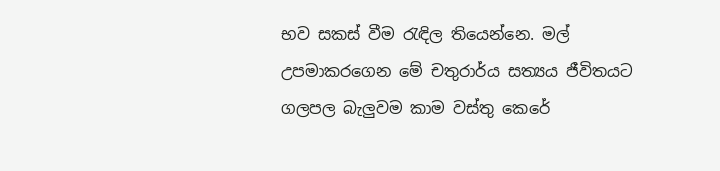භව සකස්‌ වීම රැඳිල තියෙන්නෙ. මල් උපමාකරගෙන මේ චතුරාර්ය සත්‍යය ජීවිතයට ගලපල බැලුවම කාම වස්‌තු කෙරේ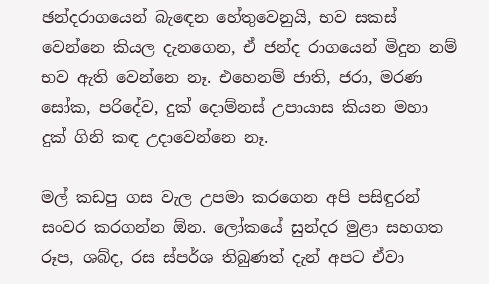ඡන්දරාගයෙන් බැඳෙන හේතුවෙනුයි, භව සකස්‌ වෙන්නෙ කියල දැනගෙන, ඒ ජන්ද රාගයෙන් මිදුන නම් භව ඇති වෙන්නෙ නෑ. එහෙනම් ජාති, ජරා, මරණ සෝක, පරිදේව, දුක්‌ දොම්නස්‌ උපායාස කියන මහා දුක්‌ ගිනි කඳ උදාවෙන්නෙ නෑ.

මල් කඩපු ගස වැල උපමා කරගෙන අපි පසිඳුරන් සංවර කරගන්න ඕන. ලෝකයේ සුන්දර මුළා සහගත රූප, ශබ්ද, රස ස්‌පර්ශ තිබුණත් දැන් අපට ඒවා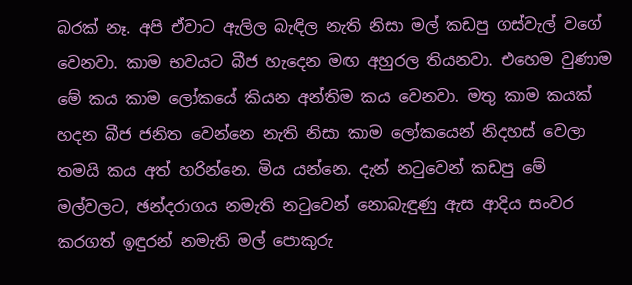බරක්‌ නෑ. අපි ඒවාට ඇලිල බැඳිල නැති නිසා මල් කඩපු ගස්‌වැල් වගේ වෙනවා. කාම භවයට බීජ හැදෙන මඟ අහුරල තියනවා. එහෙම වුණාම මේ කය කාම ලෝකයේ කියන අන්තිම කය වෙනවා. මතු කාම කයක්‌ හදන බීජ ජනිත වෙන්නෙ නැති නිසා කාම ලෝකයෙන් නිදහස්‌ වෙලා තමයි කය අත් හරින්නෙ. මිය යන්නෙ. දැන් නටුවෙන් කඩපු මේ මල්වලට, ඡන්දරාගය නමැති නටුවෙන් නොබැඳුණු ඇස ආදිය සංවර කරගත් ඉඳුරන් නමැති මල් පොකුරු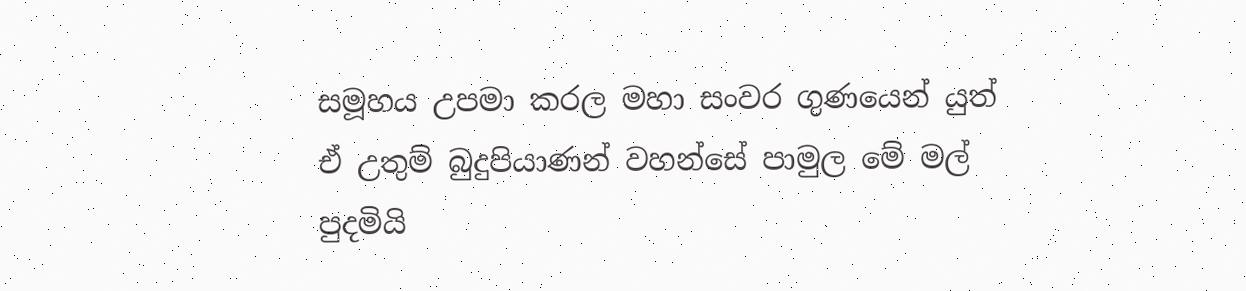සමූහය උපමා කරල මහා සංවර ගුණයෙන් යුත් ඒ උතුම් බුදුපියාණන් වහන්සේ පාමුල මේ මල් පුදමියි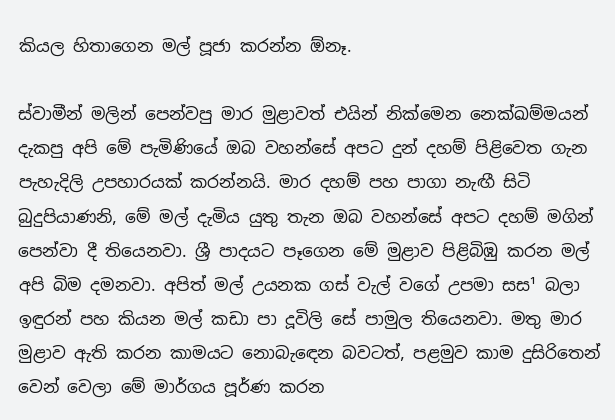කියල හිතාගෙන මල් පූජා කරන්න ඕනෑ.

ස්‌වාමීන් මලින් පෙන්වපු මාර මුළාවත් එයින් නික්‌මෙන නෙක්‌ඛම්මයන් දැකපු අපි මේ පැමිණියේ ඔබ වහන්සේ අපට දුන් දහම් පිළිවෙත ගැන පැහැදිලි උපහාරයක්‌ කරන්නයි. මාර දහම් පහ පාගා නැඟී සිටි බුදුපියාණනි, මේ මල් දැමිය යුතු තැන ඔබ වහන්සේ අපට දහම් මගින් පෙන්වා දී තියෙනවා. ශ්‍රී පාදයට පෑගෙන මේ මුළාව පිළිබිඹු කරන මල් අපි බිම දමනවා. අපිත් මල් උයනක ගස්‌ වැල් වගේ උපමා සස¹ බලා ඉඳුරන් පහ කියන මල් කඩා පා දූවිලි සේ පාමුල තියෙනවා. මතු මාර මුළාව ඇති කරන කාමයට නොබැඳෙන බවටත්, පළමුව කාම දුසිරිතෙන් වෙන් වෙලා මේ මාර්ගය පූර්ණ කරන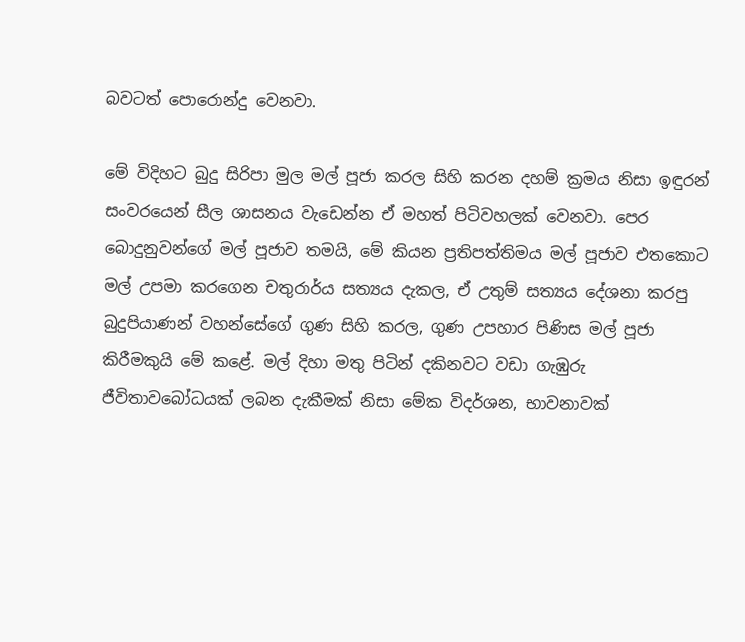බවටත් පොරොන්දු වෙනවා.

මේ විදිහට බුදු සිරිපා මුල මල් පූජා කරල සිහි කරන දහම් ක්‍රමය නිසා ඉඳුරන් සංවරයෙන් සීල ශාසනය වැඩෙන්න ඒ මහත් පිටිවහලක්‌ වෙනවා. පෙර බොදුනුවන්ගේ මල් පූජාව තමයි, මේ කියන ප්‍රතිපත්තිමය මල් පූජාව එතකොට මල් උපමා කරගෙන චතුරාර්ය සත්‍යය දැකල, ඒ උතුම් සත්‍යය දේශනා කරපු බුදුපියාණන් වහන්සේගේ ගුණ සිහි කරල, ගුණ උපහාර පිණිස මල් පූජා කිරීමකුයි මේ කළේ. මල් දිහා මතු පිටින් දකිනවට වඩා ගැඹුරු ජීවිතාවබෝධයක්‌ ලබන දැකීමක්‌ නිසා මේක විදර්ශන, භාවනාවක්‌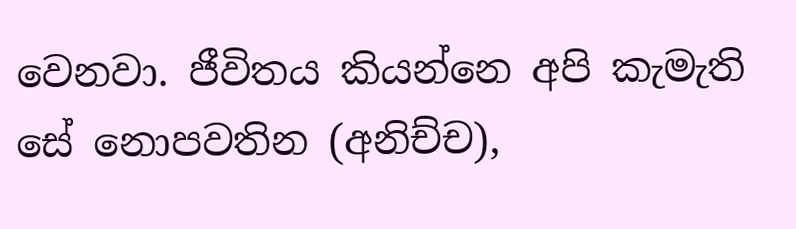වෙනවා. ජීවිතය කියන්නෙ අපි කැමැති සේ නොපවතින (අනිච්ච),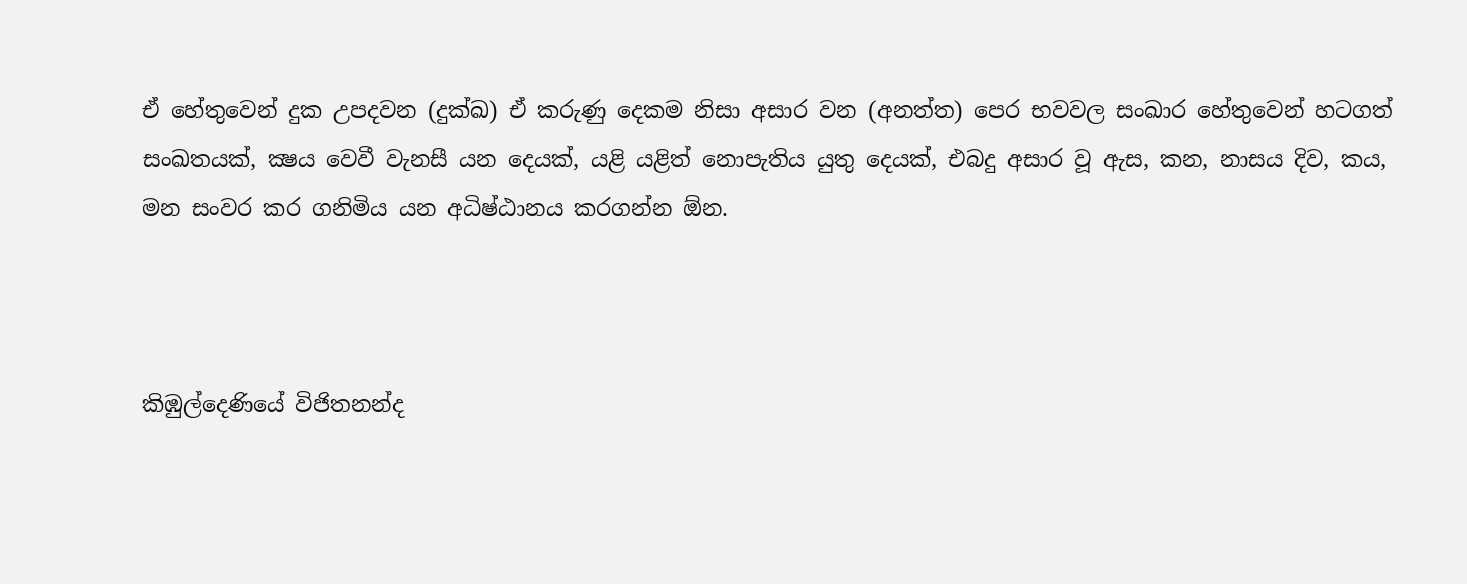ඒ හේතුවෙන් දුක උපදවන (දුක්‌ඛ) ඒ කරුණු දෙකම නිසා අසාර වන (අනත්ත) පෙර භවවල සංඛාර හේතුවෙන් හටගත් සංඛතයක්‌, ක්‍ෂය වෙවී වැනසී යන දෙයක්‌, යළි යළිත් නොපැතිය යුතු දෙයක්‌, එබදු අසාර වූ ඇස, කන, නාසය දිව, කය, මන සංවර කර ගනිමිය යන අධිෂ්ඨානය කරගන්න ඕන.



කිඹුල්දෙණියේ විජිතනන්ද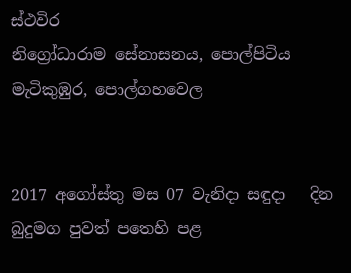ස්‌ථවිර
නිග්‍රෝධාරාම සේනාසනය, පොල්පිටිය මැටිකුඹුර, පොල්ගහවෙල


2017 අගෝස්‌තු මස 07 වැනිදා සඳුදා   දින   බුදුමග පුවත් පතෙහි පළ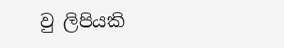වු ලිපියකි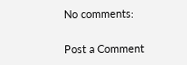No comments:

Post a Comment